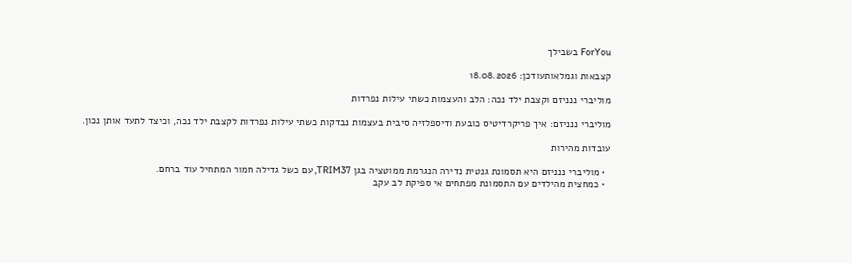ForYou בשבילך

קצבאות וגמלאותעודכן: 18.08.2026

מוליברי ננניזם וקצבת ילד נכה: הלב והעצמות כשתי עילות נפרדות

מוליברי ננניזם: איך פריקרדיטיס כובעת ודיספלזיה סיבית בעצמות נבדקות כשתי עילות נפרדות לקצבת ילד נכה, וכיצד לתעד אותן נכון.

עובדות מהירות

  • מוליברי ננניזם היא תסמונת גנטית נדירה הנגרמת ממוטציה בגן TRIM37, עם כשל גדילה חמור המתחיל עוד ברחם.
  • כמחצית מהילדים עם התסמונת מפתחים אי ספיקת לב עקב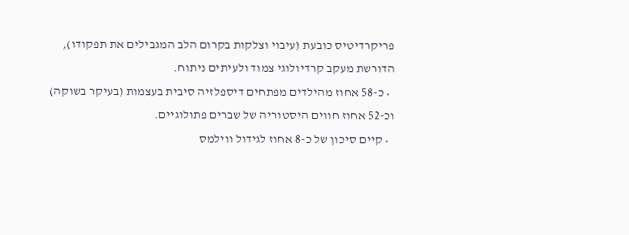פריקרדיטיס כובעת (עיבוי וצלקות בקרום הלב המגבילים את תפקודו), הדורשת מעקב קרדיולוגי צמוד ולעיתים ניתוח.
  • כ-58 אחוז מהילדים מפתחים דיספלזיה סיבית בעצמות (בעיקר בשוקה) וכ-52 אחוז חווים היסטוריה של שברים פתולוגיים.
  • קיים סיכון של כ-8 אחוז לגידול ווילמס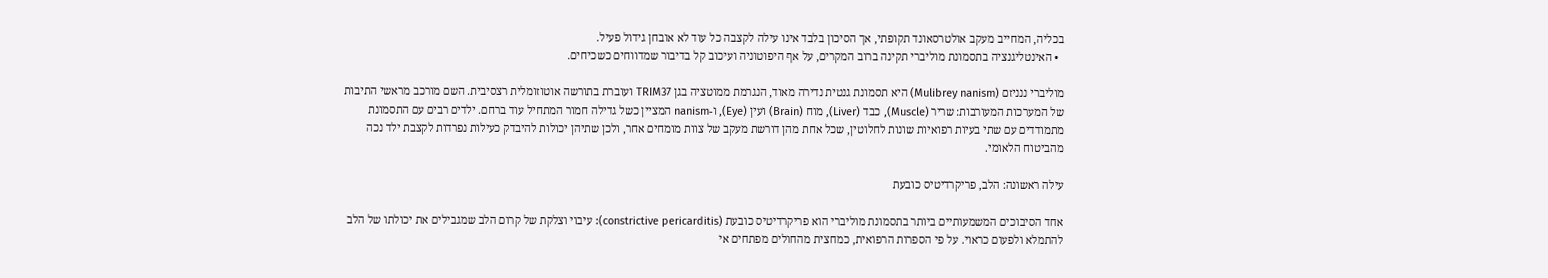בכליה, המחייב מעקב אולטרסאונד תקופתי, אך הסיכון בלבד אינו עילה לקצבה כל עוד לא אובחן גידול פעיל.
  • האינטליגנציה בתסמונת מוליברי תקינה ברוב המקרים, על אף היפוטוניה ועיכוב קל בדיבור שמדווחים כשכיחים.

מוליברי ננניזם (Mulibrey nanism) היא תסמונת גנטית נדירה מאוד, הנגרמת ממוטציה בגן TRIM37 ועוברת בתורשה אוטוזומלית רצסיבית. השם מורכב מראשי התיבות של המערכות המעורבות: שריר (Muscle), כבד (Liver), מוח (Brain) ועין (Eye), ו-nanism המציין כשל גדילה חמור המתחיל עוד ברחם. ילדים רבים עם התסמונת מתמודדים עם שתי בעיות רפואיות שונות לחלוטין, שכל אחת מהן דורשת מעקב של צוות מומחים אחר, ולכן שתיהן יכולות להיבדק כעילות נפרדות לקצבת ילד נכה מהביטוח הלאומי.

עילה ראשונה: הלב, פריקרדיטיס כובעת

אחד הסיבוכים המשמעותיים ביותר בתסמונת מוליברי הוא פריקרדיטיס כובעת (constrictive pericarditis): עיבוי וצלקת של קרום הלב שמגבילים את יכולתו של הלב להתמלא ולפעום כראוי. על פי הספרות הרפואית, כמחצית מהחולים מפתחים אי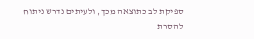ספיקת לב כתוצאה מכך, ולעיתים נדרש ניתוח להסרת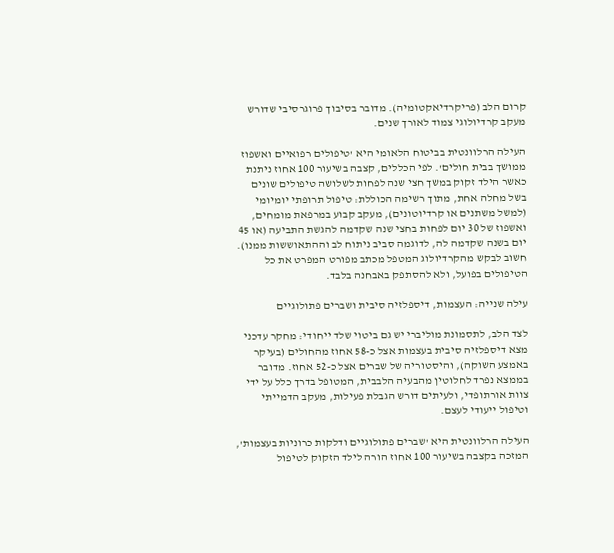קרום הלב (פריקרדיאקטומיה). מדובר בסיבוך פרוגרסיבי שדורש מעקב קרדיולוגי צמוד לאורך שנים.

העילה הרלוונטית בביטוח הלאומי היא 'טיפולים רפואיים ואשפוז ממושך בבית חולים'. לפי הכללים, קצבה בשיעור 100 אחוז ניתנת כאשר הילד זקוק במשך חצי שנה לפחות לשלושה טיפולים שונים בשל מחלה אחת, מתוך רשימה הכוללת: טיפול תרופתי יומיומי (למשל משתנים או קרדיוטונים), מעקב קבוע במרפאת מומחים, ואשפוז של 30 יום לפחות בחצי שנה שקדמה להגשת התביעה (או 45 יום בשנה שקדמה לה, לדוגמה סביב ניתוח לב וההתאוששות ממנו). חשוב לבקש מהקרדיולוג המטפל מכתב מפורט המפרט את כל הטיפולים בפועל, ולא להסתפק באבחנה בלבד.

עילה שנייה: העצמות, דיספלזיה סיבית ושברים פתולוגיים

לצד הלב, לתסמונת מוליברי יש גם ביטוי שלד ייחודי: מחקר עדכני מצא דיספלזיה סיבית בעצמות אצל כ-58 אחוז מהחולים (בעיקר באמצע השוקה), והיסטוריה של שברים אצל כ-52 אחוז. מדובר בממצא נפרד לחלוטין מהבעיה הלבבית, המטופל בדרך כלל על ידי צוות אורתופדי, ולעיתים דורש הגבלת פעילות, מעקב הדמייתי וטיפול ייעודי לעצם.

העילה הרלוונטית היא 'שברים פתולוגיים ודלקות כרוניות בעצמות', המזכה בקצבה בשיעור 100 אחוז הורה לילד הזקוק לטיפול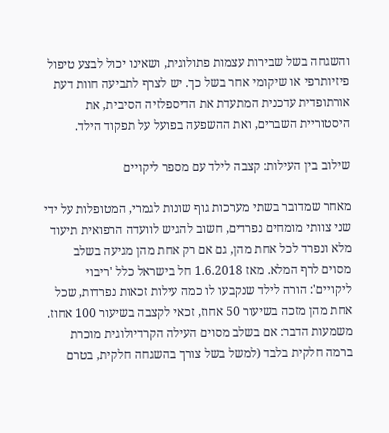והשגחה בשל שבירות עצמות פתולוגית, ושאינו יכול לבצע טיפול פיזיותרפי או שיקומי אחר בשל כך. יש לצרף לתביעה חוות דעת אורתופדית עדכנית המתעדת את הדיספלזיה הסיבית, את היסטוריית השברים, ואת ההשפעה בפועל על תפקוד הילד.

שילוב בין העילות: קצבה לילד עם מספר ליקויים

מאחר שמדובר בשתי מערכות גוף שונות לגמרי, המטופלות על ידי שני צוותי מומחים נפרדים, חשוב להגיש לוועדה הרפואית תיעוד מלא ונפרד לכל אחת מהן, גם אם רק אחת מהן מגיעה בשלב מסוים לרף המלא. מאז 1.6.2018 חל בישראל כלל 'ריבוי ליקויים': הורה לילד שנקבעו לו כמה עילות זכאות נפרדות, שכל אחת מהן מזכה בשיעור 50 אחוז, זכאי לקצבה בשיעור 100 אחוז. משמעות הדבר: אם בשלב מסוים העילה הקרדיולוגית מוכרת ברמה חלקית בלבד (למשל בשל צורך בהשגחה חלקית, בטרם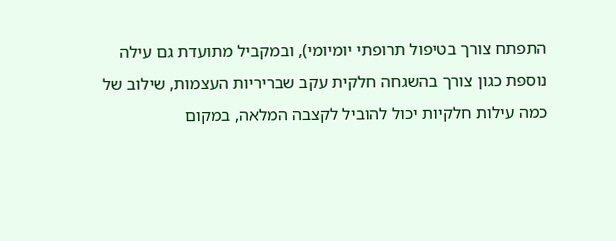התפתח צורך בטיפול תרופתי יומיומי), ובמקביל מתועדת גם עילה נוספת כגון צורך בהשגחה חלקית עקב שבריריות העצמות, שילוב של כמה עילות חלקיות יכול להוביל לקצבה המלאה, במקום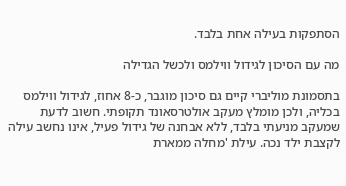הסתפקות בעילה אחת בלבד.

מה עם הסיכון לגידול ווילמס ולכשל הגדילה

בתסמונת מוליברי קיים גם סיכון מוגבר, כ-8 אחוז, לגידול ווילמס בכליה, ולכן מומלץ מעקב אולטרסאונד תקופתי. חשוב לדעת שמעקב מניעתי בלבד, ללא אבחנה של גידול פעיל, אינו נחשב עילה לקצבת ילד נכה. עילת 'מחלה ממארת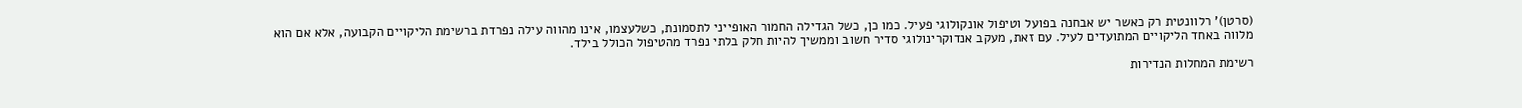(סרטן)' רלוונטית רק כאשר יש אבחנה בפועל וטיפול אונקולוגי פעיל. כמו כן, כשל הגדילה החמור האופייני לתסמונת, כשלעצמו, אינו מהווה עילה נפרדת ברשימת הליקויים הקבועה, אלא אם הוא מלווה באחד הליקויים המתועדים לעיל. עם זאת, מעקב אנדוקרינולוגי סדיר חשוב וממשיך להיות חלק בלתי נפרד מהטיפול הכולל בילד.

רשימת המחלות הנדירות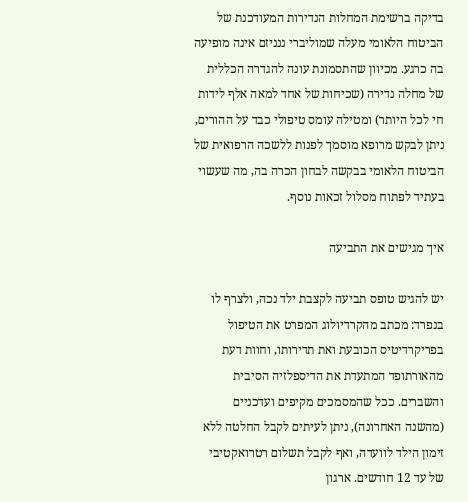בדיקה ברשימת המחלות הנדירות המעודכנת של הביטוח הלאומי מעלה שמוליברי ננניזם אינה מופיעה בה כרגע. מכיוון שהתסמונת עונה להגדרה הכללית של מחלה נדירה (שכיחות של אחד למאה אלף לידות חי לכל היותר) ומטילה עומס טיפולי כבד על ההורים, ניתן לבקש מרופא מוסמך לפנות ללשכה הרפואית של הביטוח הלאומי בבקשה לבחון הכרה בה, מה שעשוי בעתיד לפתוח מסלול זכאות נוסף.

איך מגישים את התביעה

יש להגיש טופס תביעה לקצבת ילד נכה, ולצרף לו בנפרד: מכתב מהקרדיולוג המפרט את הטיפול בפריקרדיטיס הכובעת ואת תדירותו, וחוות דעת מהאורתופד המתעדת את הדיספלזיה הסיבית והשברים. ככל שהמסמכים מקיפים ועדכניים (מהשנה האחרונה), ניתן לעיתים לקבל החלטה ללא זימון הילד לוועדה, ואף לקבל תשלום רטרואקטיבי של עד 12 חודשים. ארגון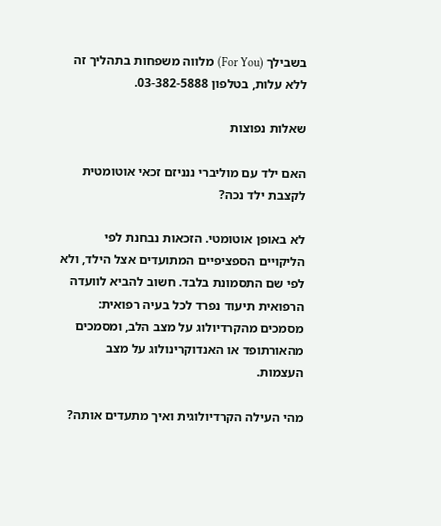בשבילך (For You) מלווה משפחות בתהליך זה ללא עלות, בטלפון 03-382-5888.

שאלות נפוצות

האם ילד עם מוליברי ננניזם זכאי אוטומטית לקצבת ילד נכה?

לא באופן אוטומטי. הזכאות נבחנת לפי הליקויים הספציפיים המתועדים אצל הילד, ולא לפי שם התסמונת בלבד. חשוב להביא לוועדה הרפואית תיעוד נפרד לכל בעיה רפואית: מסמכים מהקרדיולוג על מצב הלב, ומסמכים מהאורתופד או האנדוקרינולוג על מצב העצמות.

מהי העילה הקרדיולוגית ואיך מתעדים אותה?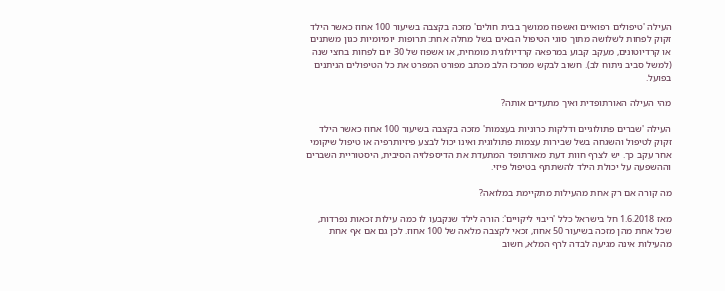העילה 'טיפולים רפואיים ואשפוז ממושך בבית חולים' מזכה בקצבה בשיעור 100 אחוז כאשר הילד זקוק לפחות לשלושה מתוך סוגי הטיפול הבאים בשל מחלה אחת: תרופות יומיומיות כגון משתנים או קרדיוטונים, מעקב קבוע במרפאה קרדיולוגית מומחית, או אשפוז של 30 יום לפחות בחצי שנה (למשל סביב ניתוח לב). חשוב לבקש ממרכז הלב מכתב מפורט המפרט את כל הטיפולים הניתנים בפועל.

מהי העילה האורתופדית ואיך מתעדים אותה?

העילה 'שברים פתולוגיים ודלקות כרוניות בעצמות' מזכה בקצבה בשיעור 100 אחוז כאשר הילד זקוק לטיפול והשגחה בשל שבירות עצמות פתולוגית ואינו יכול לבצע פיזיותרפיה או טיפול שיקומי אחר עקב כך. יש לצרף חוות דעת מאורתופד המתעדת את הדיספלזיה הסיבית, היסטוריית השברים וההשפעה על יכולת הילד להשתתף בטיפול פיזי.

מה קורה אם רק אחת מהעילות מתקיימת במלואה?

מאז 1.6.2018 חל בישראל כלל 'ריבוי ליקויים': הורה לילד שנקבעו לו כמה עילות זכאות נפרדות, שכל אחת מהן מזכה בשיעור 50 אחוז, זכאי לקצבה מלאה של 100 אחוז. לכן גם אם אף אחת מהעילות אינה מגיעה לבדה לרף המלא, חשוב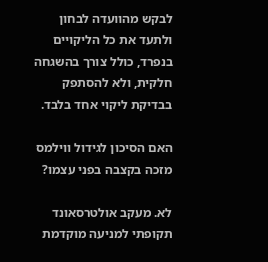לבקש מהוועדה לבחון ולתעד את כל הליקויים בנפרד, כולל צורך בהשגחה חלקית, ולא להסתפק בבדיקת ליקוי אחד בלבד.

האם הסיכון לגידול ווילמס מזכה בקצבה בפני עצמו?

לא. מעקב אולטרסאונד תקופתי למניעה מוקדמת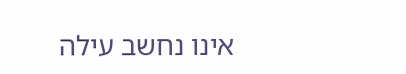אינו נחשב עילה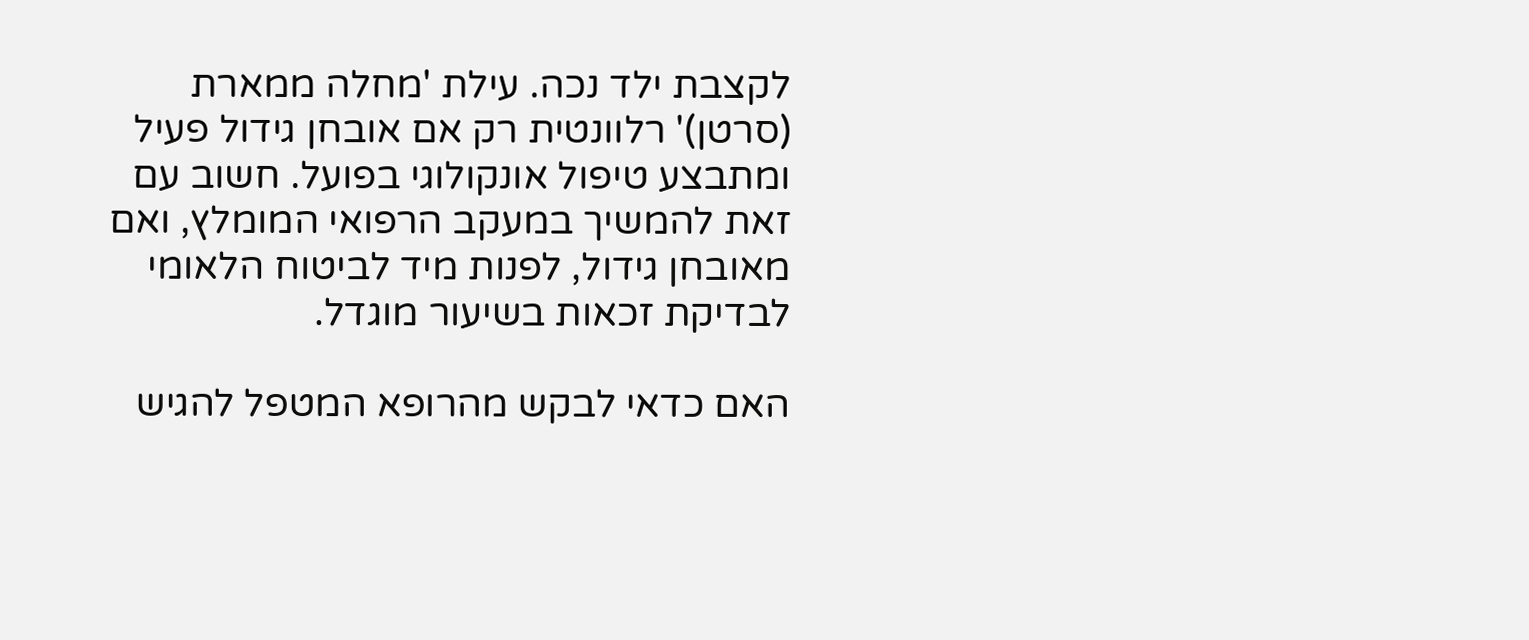לקצבת ילד נכה. עילת 'מחלה ממארת (סרטן)' רלוונטית רק אם אובחן גידול פעיל ומתבצע טיפול אונקולוגי בפועל. חשוב עם זאת להמשיך במעקב הרפואי המומלץ, ואם מאובחן גידול, לפנות מיד לביטוח הלאומי לבדיקת זכאות בשיעור מוגדל.

האם כדאי לבקש מהרופא המטפל להגיש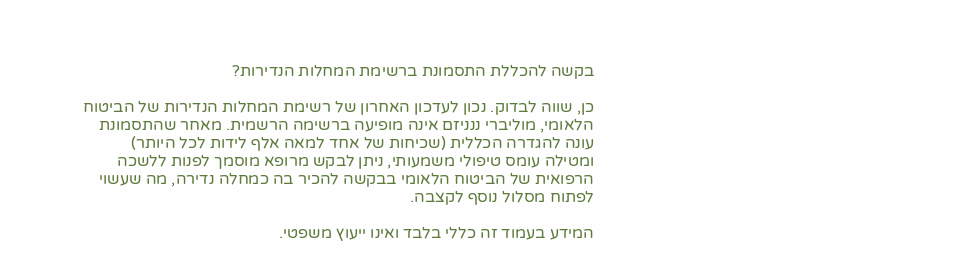בקשה להכללת התסמונת ברשימת המחלות הנדירות?

כן, שווה לבדוק. נכון לעדכון האחרון של רשימת המחלות הנדירות של הביטוח הלאומי, מוליברי ננניזם אינה מופיעה ברשימה הרשמית. מאחר שהתסמונת עונה להגדרה הכללית (שכיחות של אחד למאה אלף לידות לכל היותר) ומטילה עומס טיפולי משמעותי, ניתן לבקש מרופא מוסמך לפנות ללשכה הרפואית של הביטוח הלאומי בבקשה להכיר בה כמחלה נדירה, מה שעשוי לפתוח מסלול נוסף לקצבה.

המידע בעמוד זה כללי בלבד ואינו ייעוץ משפטי.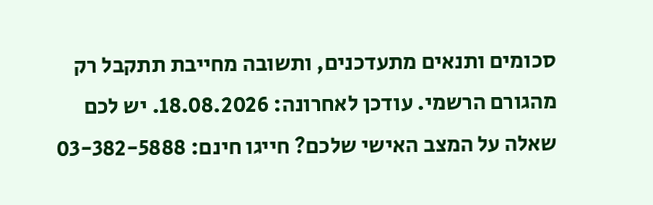סכומים ותנאים מתעדכנים, ותשובה מחייבת תתקבל רק מהגורם הרשמי. עודכן לאחרונה: 18.08.2026. יש לכם שאלה על המצב האישי שלכם? חייגו חינם: 03-382-5888